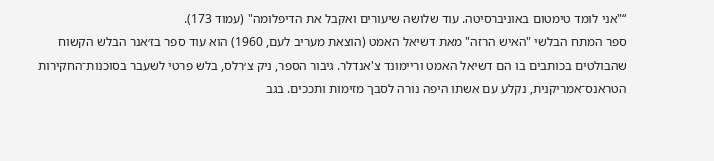“"אני לומד טימטום באוניברסיטה. עוד שלושה שיעורים ואקבל את הדיפלומה" (עמוד 173).
ספר המתח הבלשי "האיש הרזה" מאת דשיאל האמט (הוצאת מעריב לעם, 1960) הוא עוד ספר בז׳אנר הבלש הקשוח שהבולטים בכותבים בו הם דשיאל האמט וריימונד צ'אנדלר. גיבור הספר, ניק צ׳רלס, בלש פרטי לשעבר בסוכנות־החקירות הטראנס־אמריקנית, נקלע עם אשתו היפה נורה לסבך מזימות ותככים. בגב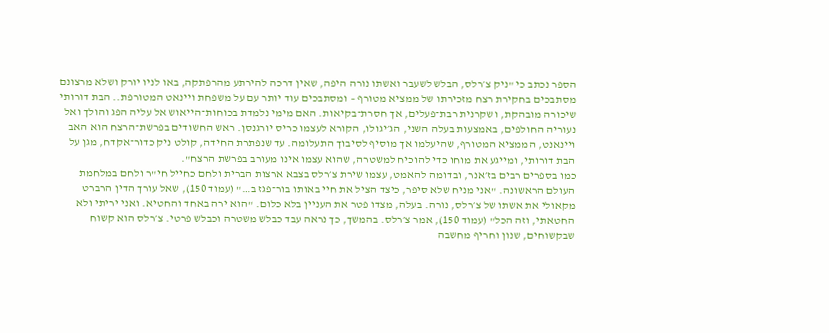הספר נכתב כי "ניק צ׳רלס, הבלש לשעבר ואשתו נורה היפה, שאין דרכה להירתע מהרפתקה, באו לניו יורק ושלא מרצונם מסתבכים בחקירת רצח מזכירתו של ממציא מטורף – ומסתבכים עוד יותר עם על משפחת ויינאט המטורפת.. הבת דורותי שיכורה מובהקת, ושקרנית רבת־פעלים, אך חסרת־בקיאות. האם מימי נלמדת בכוחות־הייאוש אל עליה הפג והולך ואל נעוריה החולפים, באמצעות בעלה השני, הג׳יגולו, הקורא לעצמו כריס יורגנסן. ראש החשודים בפרשת־הרצח הוא האב ויינאנט, הממציא המטורף, שהיעלמו אך מוסיף לסיבוך התעלומה. עד שנפתרת החידה, קולט ניק כדור־אקדח, מגן על הבת דורותי, ומייגע את מוחו כדי להוכיח למשטרה, שהוא עצמו אינו מעורב בפרשת הרצח".
כמו בספרים רבים בז׳אנר, ובדומה להאמט, עצמו שירת צ׳רלס בצבא ארצות הברית ולחם כחייל חי"ר ולחם במלחמת העולם הראשונה. "אני מניח שלא סיפר, כיצד הציל את חיי באותו בור־פגז ב…" (עמוד 150), שאל עורך הדין הרברט מקאולי את אשתו של צ׳רלס, נורה. בעלה, מצדו פטר את העניין בלא כלום. "הוא ירה באחד והחטיא. ואני יריתי ולא החטאתי, וזה הכל" (עמוד 150), אמר צ׳רלס. בהמשך, כך נראה עבד כבלש משטרה וכבלש פרטי. צ׳רלס הוא קשוח שבקשוחים, שנון וחריף מחשבה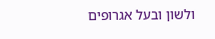ולשון ובעל אגרופים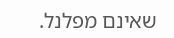שאינם מפלנל.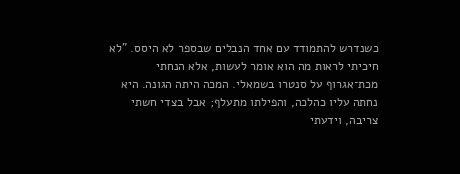כשנדרש להתמודד עם אחד הנבלים שבספר לא היסס. "לא חיכיתי לראות מה הוא אומר לעשות, אלא הנחתי מכת־אגרוף על סנטרו בשמאלי. המכה היתה הגונה. היא נחתה עליו כהלכה, והפילתו מתעלף; אבל בצדי חשתי צריבה, וידעתי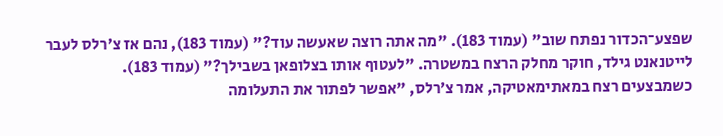שפצע־הכדור נפתח שוב" (עמוד 183). "מה אתה רוצה שאעשה עוד?" (עמוד 183), נהם אז צ׳רלס לעבר לייטנאנט גילד, חוקר מחלק הרצח במשטרה. "לעטוף אותו בצלופאן בשבילך?" (עמוד 183).
כשמבצעים רצח במאתימאטיקה, אמר צ׳רלס, "אפשר לפתור את התעלומה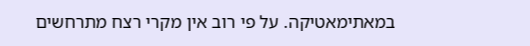במאתימאטיקה. על פי רוב אין מקרי רצח מתרחשים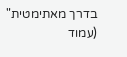בדרך מאתימטית" (עמוד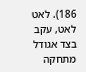186). לאט לאט, עקב בצד אגודל מתחקה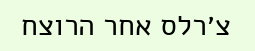צ׳רלס אחר הרוצח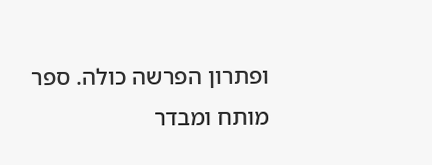ופתרון הפרשה כולה. ספר מותח ומבדר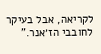לקריאה, אבל בעיקר לחובבי הז׳אנר.”